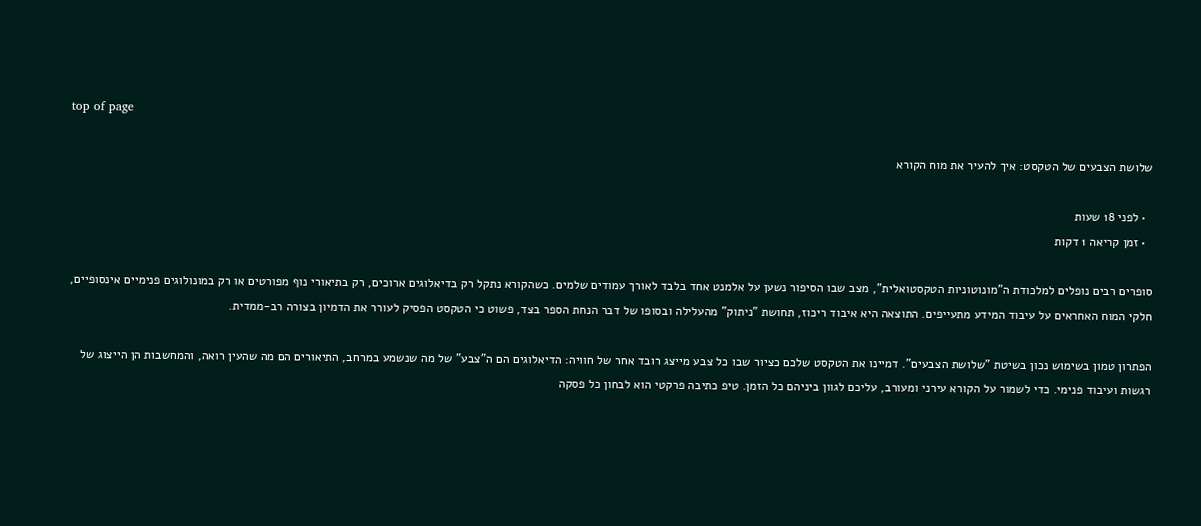top of page

שלושת הצבעים של הטקסט: איך להעיר את מוח הקורא

  • לפני 18 שעות
  • זמן קריאה 1 דקות

סופרים רבים נופלים למלכודת ה"מונוטוניות הטקסטואלית", מצב שבו הסיפור נשען על אלמנט אחד בלבד לאורך עמודים שלמים. כשהקורא נתקל רק בדיאלוגים ארוכים, רק בתיאורי נוף מפורטים או רק במונולוגים פנימיים אינסופיים, חלקי המוח האחראים על עיבוד המידע מתעייפים. התוצאה היא איבוד ריכוז, תחושת "ניתוק" מהעלילה ובסופו של דבר הנחת הספר בצד, פשוט כי הטקסט הפסיק לעורר את הדמיון בצורה רב-ממדית.

הפתרון טמון בשימוש נכון בשיטת "שלושת הצבעים". דמיינו את הטקסט שלכם כציור שבו כל צבע מייצג רובד אחר של חוויה: הדיאלוגים הם ה"צבע" של מה שנשמע במרחב, התיאורים הם מה שהעין רואה, והמחשבות הן הייצוג של רגשות ועיבוד פנימי. כדי לשמור על הקורא עירני ומעורב, עליכם לגוון ביניהם כל הזמן. טיפ כתיבה פרקטי הוא לבחון כל פסקה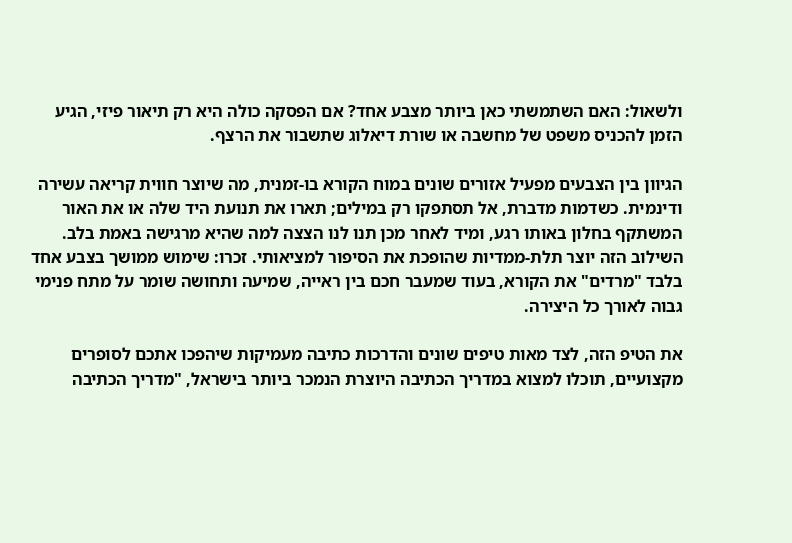ולשאול: האם השתמשתי כאן ביותר מצבע אחד? אם הפסקה כולה היא רק תיאור פיזי, הגיע הזמן להכניס משפט של מחשבה או שורת דיאלוג שתשבור את הרצף.

הגיוון בין הצבעים מפעיל אזורים שונים במוח הקורא בו-זמנית, מה שיוצר חווית קריאה עשירה ודינמית. כשדמות מדברת, אל תסתפקו רק במילים; תארו את תנועת היד שלה או את האור המשתקף בחלון באותו רגע, ומיד לאחר מכן תנו לנו הצצה למה שהיא מרגישה באמת בלב. השילוב הזה יוצר תלת-ממדיות שהופכת את הסיפור למציאותי. זכרו: שימוש ממושך בצבע אחד בלבד "מרדים" את הקורא, בעוד שמעבר חכם בין ראייה, שמיעה ותחושה שומר על מתח פנימי גבוה לאורך כל היצירה.

את הטיפ הזה, לצד מאות טיפים שונים והדרכות כתיבה מעמיקות שיהפכו אתכם לסופרים מקצועיים, תוכלו למצוא במדריך הכתיבה היוצרת הנמכר ביותר בישראל, "מדריך הכתיבה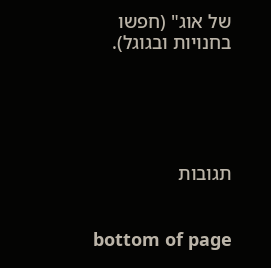של אוג" (חפשו בחנויות ובגוגל).





תגובות


bottom of page